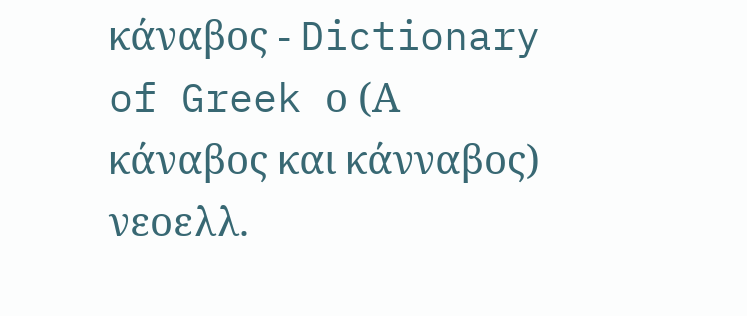κάναβος - Dictionary of Greek ο (Α κάναβος και κάνναβος) νεοελλ.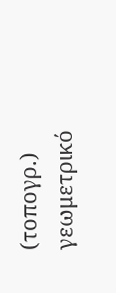(τοπογρ.) γεωμετρικό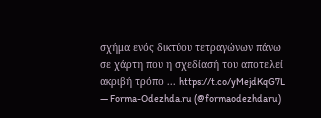σχήμα ενός δικτύου τετραγώνων πάνω σε χάρτη που η σχεδίασή του αποτελεί ακριβή τρόπο ... https://t.co/yMejdKqG7L
— Forma-Odezhda.ru (@formaodezhdaru)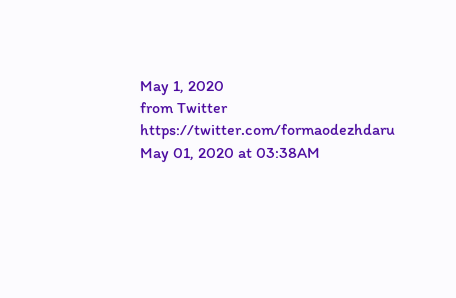May 1, 2020
from Twitter https://twitter.com/formaodezhdaru
May 01, 2020 at 03:38AM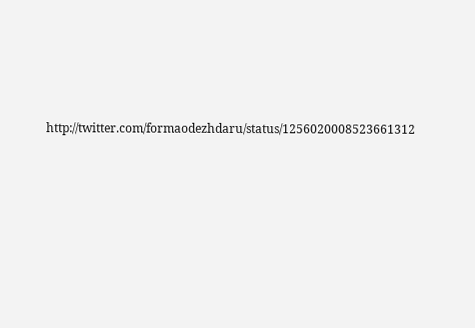http://twitter.com/formaodezhdaru/status/1256020008523661312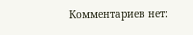Комментариев нет: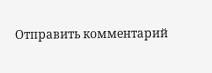Отправить комментарий